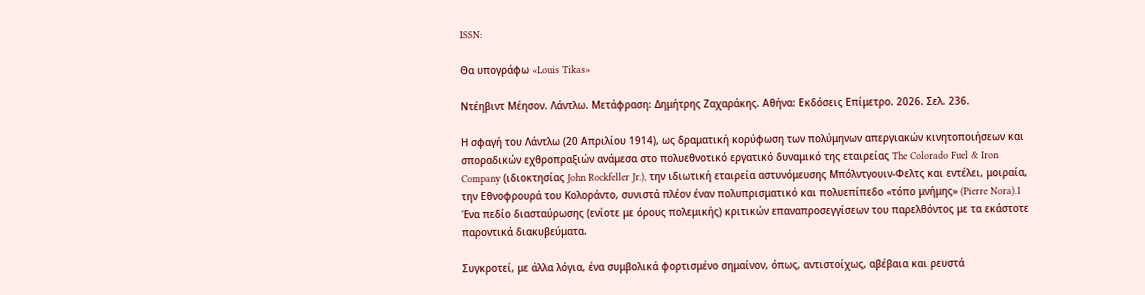ISSN:

Θα υπογράφω «Louis Tikas»

Ντέηβιντ Μέησον. Λάντλω. Μετάφραση: Δημήτρης Ζαχαράκης. Αθήνα: Εκδόσεις Επίμετρο. 2026. Σελ. 236.

Η σφαγή του Λάντλω (20 Απριλίου 1914), ως δραματική κορύφωση των πολύμηνων απεργιακών κινητοποιήσεων και σποραδικών εχθροπραξιών ανάμεσα στο πολυεθνοτικό εργατικό δυναμικό της εταιρείας The Colorado Fuel & Iron Company (ιδιοκτησίας John Rockfeller Jr.), την ιδιωτική εταιρεία αστυνόμευσης Μπόλντγουιν-Φελτς και εντέλει, μοιραία, την Εθνοφρουρά του Κολοράντο, συνιστά πλέον έναν πολυπρισματικό και πολυεπίπεδο «τόπο μνήμης» (Pierre Nora).1 Ένα πεδίο διασταύρωσης (ενίοτε με όρους πολεμικής) κριτικών επαναπροσεγγίσεων του παρελθόντος με τα εκάστοτε παροντικά διακυβεύματα.

Συγκροτεί, με άλλα λόγια, ένα συμβολικά φορτισμένο σημαίνον, όπως, αντιστοίχως, αβέβαια και ρευστά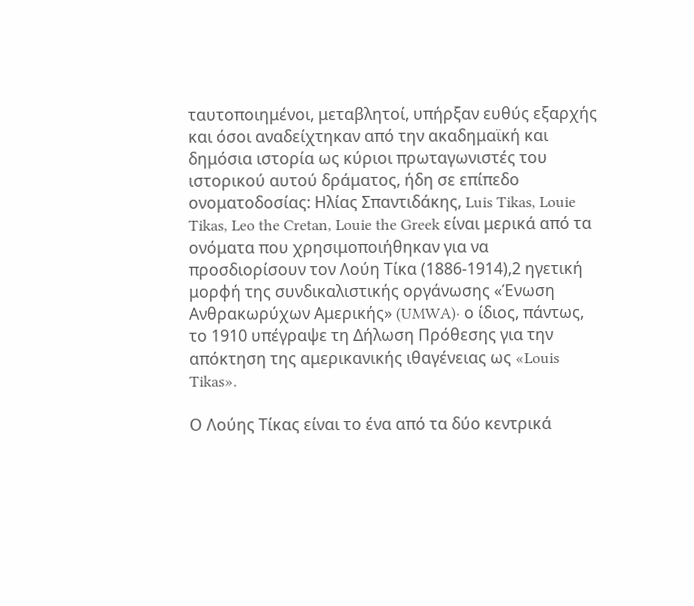ταυτοποιημένοι, μεταβλητοί, υπήρξαν ευθύς εξαρχής και όσοι αναδείχτηκαν από την ακαδημαϊκή και δημόσια ιστορία ως κύριοι πρωταγωνιστές του ιστορικού αυτού δράματος, ήδη σε επίπεδο ονοματοδοσίας: Ηλίας Σπαντιδάκης, Luis Tikas, Louie Tikas, Leo the Cretan, Louie the Greek είναι μερικά από τα ονόματα που χρησιμοποιήθηκαν για να προσδιορίσουν τον Λούη Τίκα (1886-1914),2 ηγετική μορφή της συνδικαλιστικής οργάνωσης «Ένωση Ανθρακωρύχων Αμερικής» (UMWA)· ο ίδιος, πάντως, το 1910 υπέγραψε τη Δήλωση Πρόθεσης για την απόκτηση της αμερικανικής ιθαγένειας ως «Louis Tikas».

Ο Λούης Τίκας είναι το ένα από τα δύο κεντρικά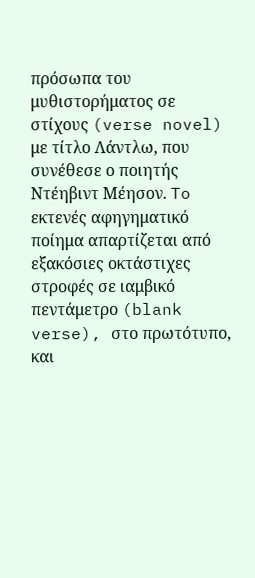πρόσωπα του μυθιστορήματος σε στίχους (verse novel) με τίτλο Λάντλω, που συνέθεσε ο ποιητής Ντέηβιντ Μέησον. To εκτενές αφηγηματικό ποίημα απαρτίζεται από εξακόσιες οκτάστιχες στροφές σε ιαμβικό πεντάμετρο (blank verse), στο πρωτότυπο, και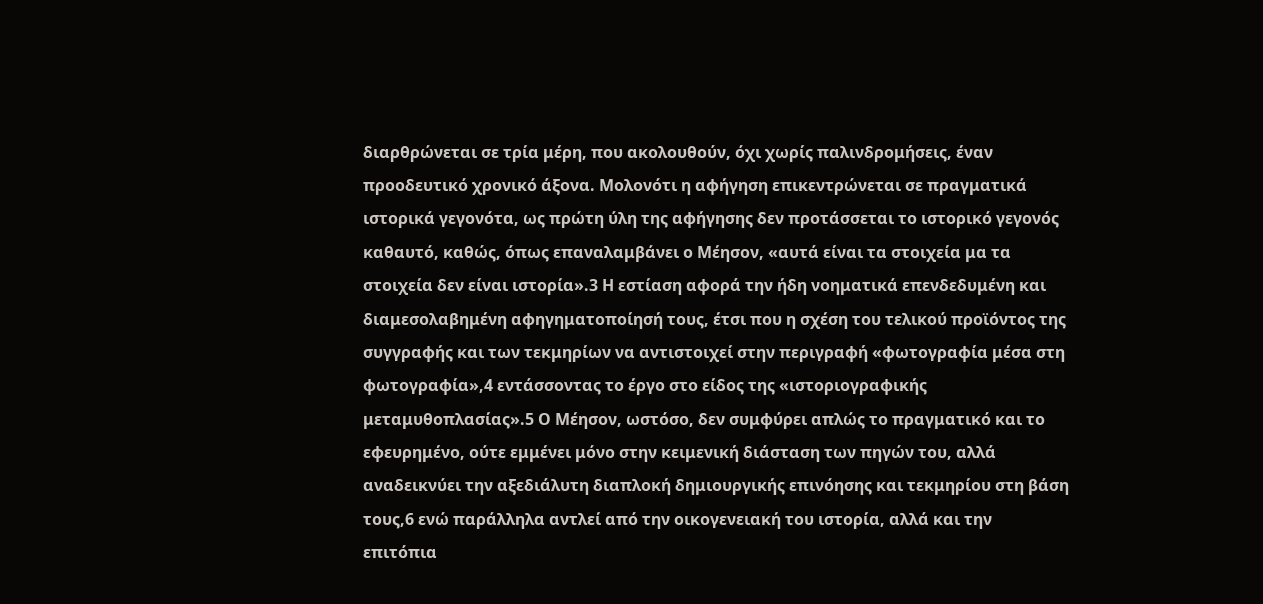διαρθρώνεται σε τρία μέρη, που ακολουθούν, όχι χωρίς παλινδρομήσεις, έναν προοδευτικό χρονικό άξονα. Μολονότι η αφήγηση επικεντρώνεται σε πραγματικά ιστορικά γεγονότα, ως πρώτη ύλη της αφήγησης δεν προτάσσεται το ιστορικό γεγονός καθαυτό, καθώς, όπως επαναλαμβάνει ο Μέησον, «αυτά είναι τα στοιχεία μα τα στοιχεία δεν είναι ιστορία».3 Η εστίαση αφορά την ήδη νοηματικά επενδεδυμένη και διαμεσολαβημένη αφηγηματοποίησή τους, έτσι που η σχέση του τελικού προϊόντος της συγγραφής και των τεκμηρίων να αντιστοιχεί στην περιγραφή «φωτογραφία μέσα στη φωτογραφία»,4 εντάσσοντας το έργο στο είδος της «ιστοριογραφικής μεταμυθοπλασίας».5 Ο Μέησον, ωστόσο, δεν συμφύρει απλώς το πραγματικό και το εφευρημένο, ούτε εμμένει μόνο στην κειμενική διάσταση των πηγών του, αλλά αναδεικνύει την αξεδιάλυτη διαπλοκή δημιουργικής επινόησης και τεκμηρίου στη βάση τους,6 ενώ παράλληλα αντλεί από την οικογενειακή του ιστορία, αλλά και την επιτόπια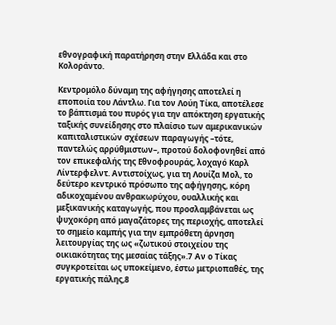εθνογραφική παρατήρηση στην Ελλάδα και στο Κολοράντο.

Κεντρομόλο δύναμη της αφήγησης αποτελεί η εποποιία του Λάντλω. Για τον Λούη Τίκα, αποτέλεσε το βάπτισμά του πυρός για την απόκτηση εργατικής ταξικής συνείδησης στο πλαίσιο των αμερικανικών καπιταλιστικών σχέσεων παραγωγής –τότε, παντελώς αρρύθμιστων–, προτού δολοφονηθεί από τον επικεφαλής της Εθνοφρουράς, λοχαγό Καρλ Λίντερφελντ. Αντιστοίχως, για τη Λουίζα Μολ, το δεύτερο κεντρικό πρόσωπο της αφήγησης, κόρη αδικοχαμένου ανθρακωρύχου, ουαλλικής και μεξικανικής καταγωγής, που προσλαμβάνεται ως ψυχοκόρη από μαγαζάτορες της περιοχής, αποτελεί το σημείο καμπής για την εμπρόθετη άρνηση λειτουργίας της ως «ζωτικού στοιχείου της οικιακότητας της μεσαίας τάξης».7 Αν ο Τίκας συγκροτείται ως υποκείμενο, έστω μετριοπαθές, της εργατικής πάλης,8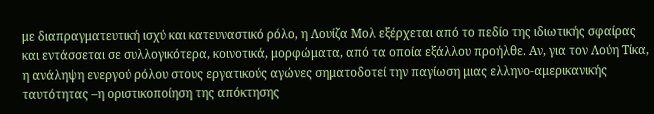με διαπραγματευτική ισχύ και κατευναστικό ρόλο, η Λουίζα Μολ εξέρχεται από το πεδίο της ιδιωτικής σφαίρας και εντάσσεται σε συλλογικότερα, κοινοτικά, μορφώματα, από τα οποία εξάλλου προήλθε. Αν, για τον Λούη Τίκα, η ανάληψη ενεργού ρόλου στους εργατικούς αγώνες σηματοδοτεί την παγίωση μιας ελληνο-αμερικανικής ταυτότητας –η οριστικοποίηση της απόκτησης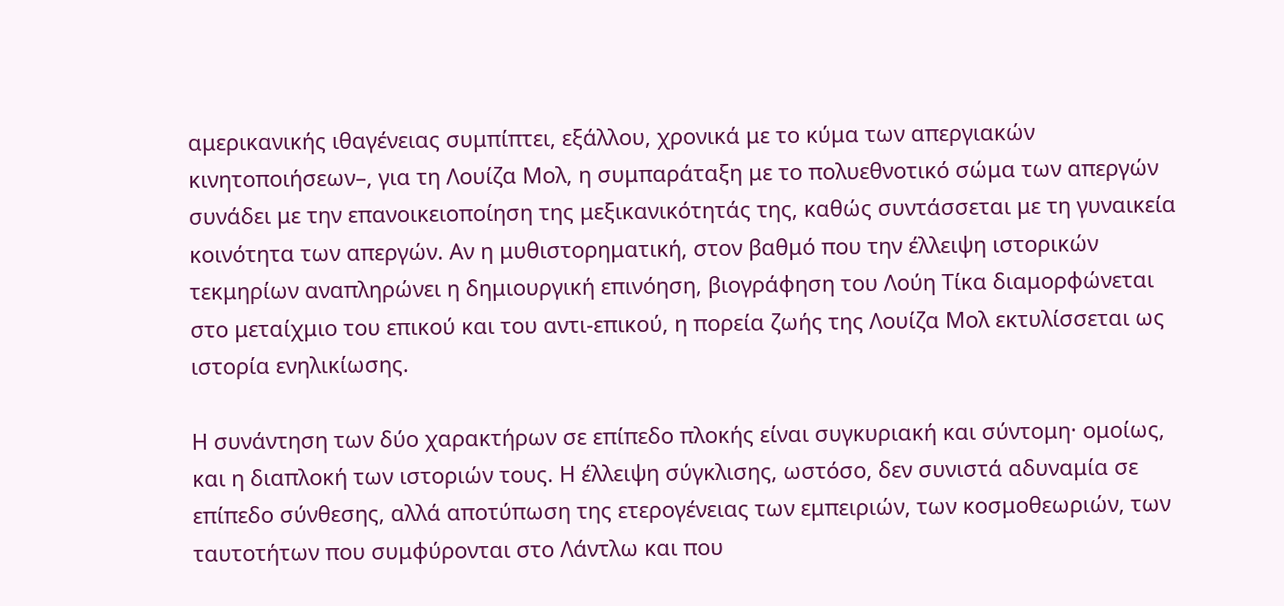αμερικανικής ιθαγένειας συμπίπτει, εξάλλου, χρονικά με το κύμα των απεργιακών κινητοποιήσεων–, για τη Λουίζα Μολ, η συμπαράταξη με το πολυεθνοτικό σώμα των απεργών συνάδει με την επανοικειοποίηση της μεξικανικότητάς της, καθώς συντάσσεται με τη γυναικεία κοινότητα των απεργών. Αν η μυθιστορηματική, στον βαθμό που την έλλειψη ιστορικών τεκμηρίων αναπληρώνει η δημιουργική επινόηση, βιογράφηση του Λούη Τίκα διαμορφώνεται στο μεταίχμιο του επικού και του αντι-επικού, η πορεία ζωής της Λουίζα Μολ εκτυλίσσεται ως ιστορία ενηλικίωσης.

Η συνάντηση των δύο χαρακτήρων σε επίπεδο πλοκής είναι συγκυριακή και σύντομη· ομοίως, και η διαπλοκή των ιστοριών τους. Η έλλειψη σύγκλισης, ωστόσο, δεν συνιστά αδυναμία σε επίπεδο σύνθεσης, αλλά αποτύπωση της ετερογένειας των εμπειριών, των κοσμοθεωριών, των ταυτοτήτων που συμφύρονται στο Λάντλω και που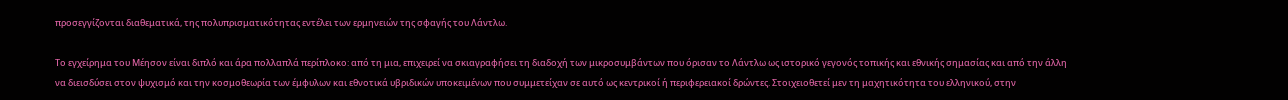προσεγγίζονται διαθεματικά, της πολυπρισματικότητας εντέλει των ερμηνειών της σφαγής του Λάντλω.

Το εγχείρημα του Μέησον είναι διπλό και άρα πολλαπλά περίπλοκο: από τη μια, επιχειρεί να σκιαγραφήσει τη διαδοχή των μικροσυμβάντων που όρισαν το Λάντλω ως ιστορικό γεγονός τοπικής και εθνικής σημασίας και από την άλλη να διεισδύσει στον ψυχισμό και την κοσμοθεωρία των έμφυλων και εθνοτικά υβριδικών υποκειμένων που συμμετείχαν σε αυτό ως κεντρικοί ή περιφερειακοί δρώντες. Στοιχειοθετεί μεν τη μαχητικότητα του ελληνικού, στην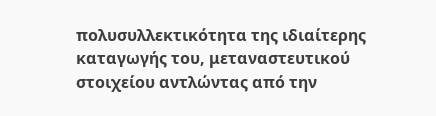πολυσυλλεκτικότητα της ιδιαίτερης καταγωγής του, μεταναστευτικού στοιχείου αντλώντας από την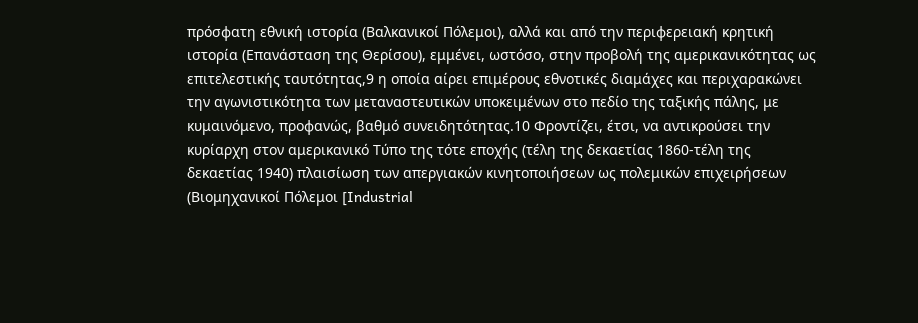πρόσφατη εθνική ιστορία (Βαλκανικοί Πόλεμοι), αλλά και από την περιφερειακή κρητική ιστορία (Επανάσταση της Θερίσου), εμμένει, ωστόσο, στην προβολή της αμερικανικότητας ως επιτελεστικής ταυτότητας,9 η οποία αίρει επιμέρους εθνοτικές διαμάχες και περιχαρακώνει την αγωνιστικότητα των μεταναστευτικών υποκειμένων στο πεδίο της ταξικής πάλης, με κυμαινόμενο, προφανώς, βαθμό συνειδητότητας.10 Φροντίζει, έτσι, να αντικρούσει την κυρίαρχη στον αμερικανικό Τύπο της τότε εποχής (τέλη της δεκαετίας 1860-τέλη της δεκαετίας 1940) πλαισίωση των απεργιακών κινητοποιήσεων ως πολεμικών επιχειρήσεων (Βιομηχανικοί Πόλεμοι [Industrial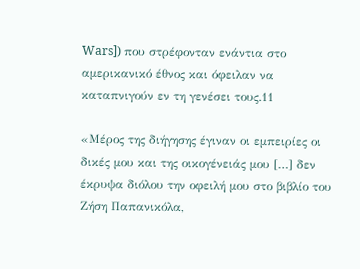Wars]) που στρέφονταν ενάντια στο αμερικανικό έθνος και όφειλαν να καταπνιγούν εν τη γενέσει τους.11

«Μέρος της διήγησης έγιναν οι εμπειρίες οι δικές μου και της οικογένειάς μου […] δεν έκρυψα διόλου την οφειλή μου στο βιβλίο του Ζήση Παπανικόλα,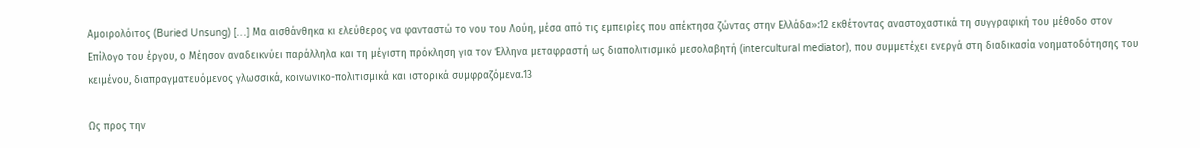Αμοιρολόιτος (Buried Unsung) […] Μα αισθάνθηκα κι ελεύθερος να φανταστώ το νου του Λούη, μέσα από τις εμπειρίες που απέκτησα ζώντας στην Ελλάδα»:12 εκθέτοντας αναστοχαστικά τη συγγραφική του μέθοδο στον Επίλογο του έργου, ο Μέησον αναδεικνύει παράλληλα και τη μέγιστη πρόκληση για τον Έλληνα μεταφραστή ως διαπολιτισμικό μεσολαβητή (intercultural mediator), που συμμετέχει ενεργά στη διαδικασία νοηματοδότησης του κειμένου, διαπραγματευόμενος γλωσσικά, κοινωνικο-πολιτισμικά και ιστορικά συμφραζόμενα.13

Ως προς την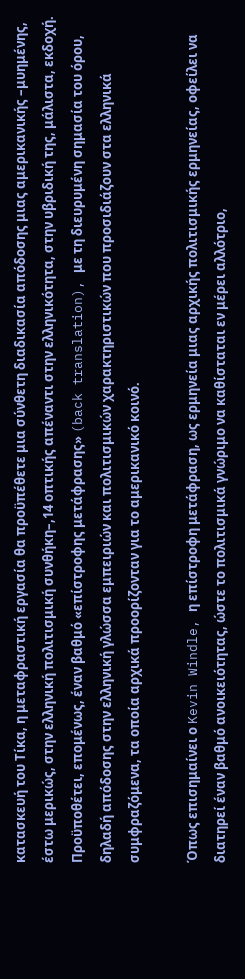κατασκευή του Τίκα, η μεταφραστική εργασία θα προϋπέθετε μια σύνθετη διαδικασία απόδοσης μιας αμερικανικής –μυημένης, έστω μερικώς, στην ελληνική πολιτισμική συνθήκη–,14 οπτικής απέναντι στην ελληνικότητα, στην υβριδική της, μάλιστα, εκδοχή. Προϋποθέτει, επομένως, έναν βαθμό «επίστροφης μετάφρασης» (back translation), με τη διευρυμένη σημασία του όρου, δηλαδή απόδοσης στην ελληνική γλώσσα εμπειριών και πολιτισμικών χαρακτηριστικών που προσιδιάζουν στα ελληνικά συμφραζόμενα, τα οποία αρχικά προορίζονταν για το αμερικανικό κοινό.

Όπως επισημαίνει ο Kevin Windle, η επίστροφη μετάφραση, ως ερμηνεία μιας αρχικής πολιτισμικής ερμηνείας, οφείλει να διατηρεί έναν βαθμό ανοικειότητας, ώστε το πολιτισμικά γνώριμο να καθίσταται εν μέρει αλλότριο,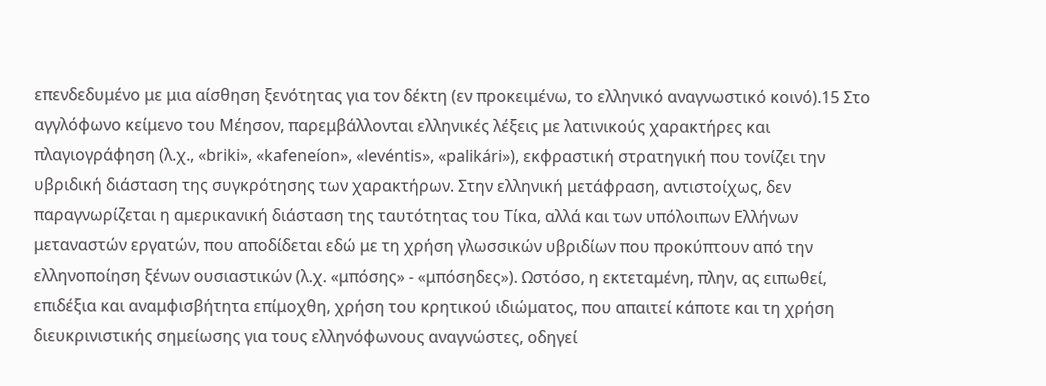επενδεδυμένο με μια αίσθηση ξενότητας για τον δέκτη (εν προκειμένω, το ελληνικό αναγνωστικό κοινό).15 Στο αγγλόφωνο κείμενο του Μέησον, παρεμβάλλονται ελληνικές λέξεις με λατινικούς χαρακτήρες και πλαγιογράφηση (λ.χ., «briki», «kafeneíon», «levéntis», «palikári»), εκφραστική στρατηγική που τονίζει την υβριδική διάσταση της συγκρότησης των χαρακτήρων. Στην ελληνική μετάφραση, αντιστοίχως, δεν παραγνωρίζεται η αμερικανική διάσταση της ταυτότητας του Τίκα, αλλά και των υπόλοιπων Ελλήνων μεταναστών εργατών, που αποδίδεται εδώ με τη χρήση γλωσσικών υβριδίων που προκύπτουν από την ελληνοποίηση ξένων ουσιαστικών (λ.χ. «μπόσης» - «μπόσηδες»). Ωστόσο, η εκτεταμένη, πλην, ας ειπωθεί, επιδέξια και αναμφισβήτητα επίμοχθη, χρήση του κρητικού ιδιώματος, που απαιτεί κάποτε και τη χρήση διευκρινιστικής σημείωσης για τους ελληνόφωνους αναγνώστες, οδηγεί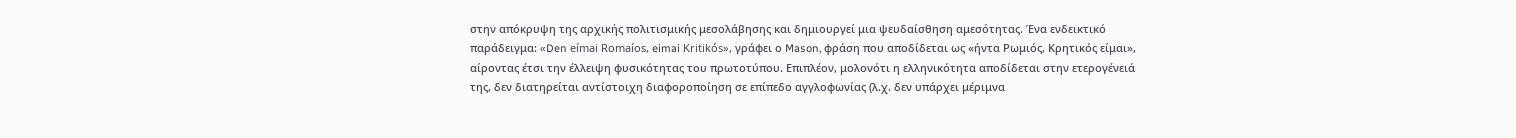στην απόκρυψη της αρχικής πολιτισμικής μεσολάβησης και δημιουργεί μια ψευδαίσθηση αμεσότητας. Ένα ενδεικτικό παράδειγμα: «Den eímai Romaíos, eimai Kritikós», γράφει ο Mason, φράση που αποδίδεται ως «ήντα Ρωμιός, Κρητικός είμαι», αίροντας έτσι την έλλειψη φυσικότητας του πρωτοτύπου. Επιπλέον, μολονότι η ελληνικότητα αποδίδεται στην ετερογένειά της, δεν διατηρείται αντίστοιχη διαφοροποίηση σε επίπεδο αγγλοφωνίας (λ.χ. δεν υπάρχει μέριμνα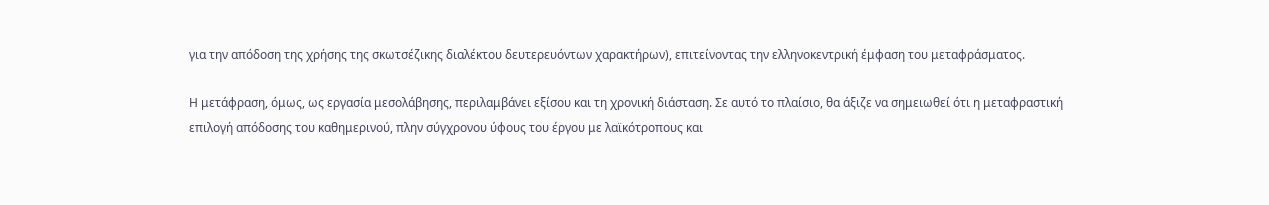για την απόδοση της χρήσης της σκωτσέζικης διαλέκτου δευτερευόντων χαρακτήρων), επιτείνοντας την ελληνοκεντρική έμφαση του μεταφράσματος.

Η μετάφραση, όμως, ως εργασία μεσολάβησης, περιλαμβάνει εξίσου και τη χρονική διάσταση. Σε αυτό το πλαίσιο, θα άξιζε να σημειωθεί ότι η μεταφραστική επιλογή απόδοσης του καθημερινού, πλην σύγχρονου ύφους του έργου με λαϊκότροπους και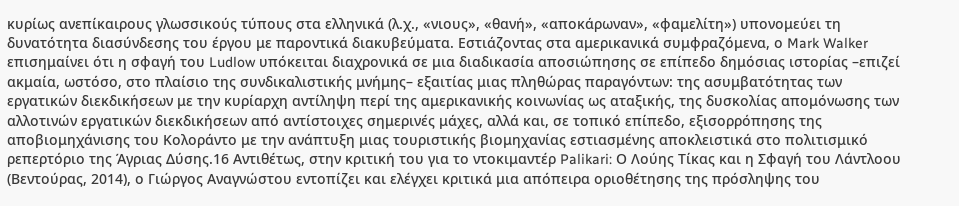κυρίως ανεπίκαιρους γλωσσικούς τύπους στα ελληνικά (λ.χ., «νιους», «θανή», «αποκάρωναν», «φαμελίτη») υπονομεύει τη δυνατότητα διασύνδεσης του έργου με παροντικά διακυβεύματα. Εστιάζοντας στα αμερικανικά συμφραζόμενα, ο Mark Walker επισημαίνει ότι η σφαγή του Ludlow υπόκειται διαχρονικά σε μια διαδικασία αποσιώπησης σε επίπεδο δημόσιας ιστορίας –επιζεί ακμαία, ωστόσο, στο πλαίσιο της συνδικαλιστικής μνήμης– εξαιτίας μιας πληθώρας παραγόντων: της ασυμβατότητας των εργατικών διεκδικήσεων με την κυρίαρχη αντίληψη περί της αμερικανικής κοινωνίας ως αταξικής, της δυσκολίας απομόνωσης των αλλοτινών εργατικών διεκδικήσεων από αντίστοιχες σημερινές μάχες, αλλά και, σε τοπικό επίπεδο, εξισορρόπησης της αποβιομηχάνισης του Κολοράντο με την ανάπτυξη μιας τουριστικής βιομηχανίας εστιασμένης αποκλειστικά στο πολιτισμικό ρεπερτόριο της Άγριας Δύσης.16 Αντιθέτως, στην κριτική του για το ντοκιμαντέρ Palikari: Ο Λούης Τίκας και η Σφαγή του Λάντλοου (Βεντούρας, 2014), ο Γιώργος Αναγνώστου εντοπίζει και ελέγχει κριτικά μια απόπειρα οριοθέτησης της πρόσληψης του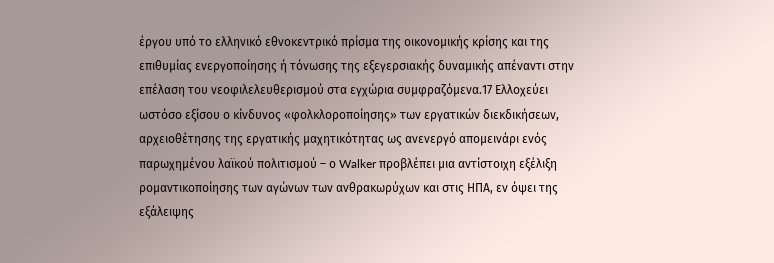έργου υπό το ελληνικό εθνοκεντρικό πρίσμα της οικονομικής κρίσης και της επιθυμίας ενεργοποίησης ή τόνωσης της εξεγερσιακής δυναμικής απέναντι στην επέλαση του νεοφιλελευθερισμού στα εγχώρια συμφραζόμενα.17 Ελλοχεύει ωστόσο εξίσου ο κίνδυνος «φολκλοροποίησης» των εργατικών διεκδικήσεων, αρχειοθέτησης της εργατικής μαχητικότητας ως ανενεργό απομεινάρι ενός παρωχημένου λαϊκού πολιτισμού – ο Walker προβλέπει μια αντίστοιχη εξέλιξη ρομαντικοποίησης των αγώνων των ανθρακωρύχων και στις ΗΠΑ, εν όψει της εξάλειψης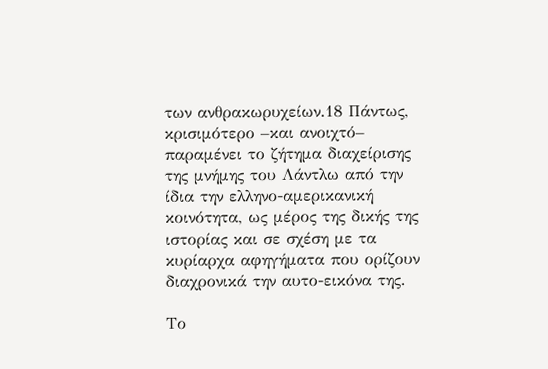των ανθρακωρυχείων.18 Πάντως, κρισιμότερο –και ανοιχτό– παραμένει το ζήτημα διαχείρισης της μνήμης του Λάντλω από την ίδια την ελληνο-αμερικανική κοινότητα, ως μέρος της δικής της ιστορίας και σε σχέση με τα κυρίαρχα αφηγήματα που ορίζουν διαχρονικά την αυτο-εικόνα της.

Το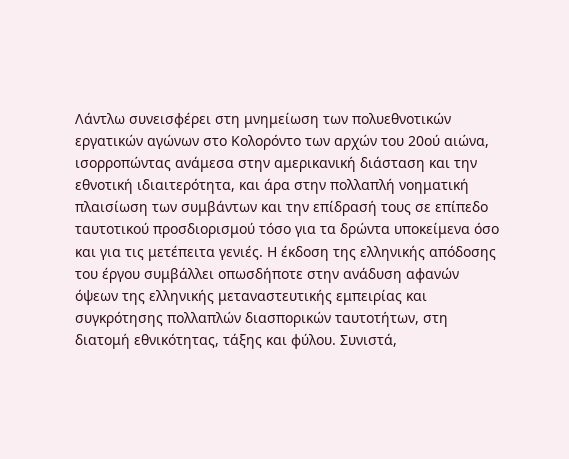Λάντλω συνεισφέρει στη μνημείωση των πολυεθνοτικών εργατικών αγώνων στο Κολορόντο των αρχών του 20ού αιώνα, ισορροπώντας ανάμεσα στην αμερικανική διάσταση και την εθνοτική ιδιαιτερότητα, και άρα στην πολλαπλή νοηματική πλαισίωση των συμβάντων και την επίδρασή τους σε επίπεδο ταυτοτικού προσδιορισμού τόσο για τα δρώντα υποκείμενα όσο και για τις μετέπειτα γενιές. Η έκδοση της ελληνικής απόδοσης του έργου συμβάλλει οπωσδήποτε στην ανάδυση αφανών όψεων της ελληνικής μεταναστευτικής εμπειρίας και συγκρότησης πολλαπλών διασπορικών ταυτοτήτων, στη διατομή εθνικότητας, τάξης και φύλου. Συνιστά,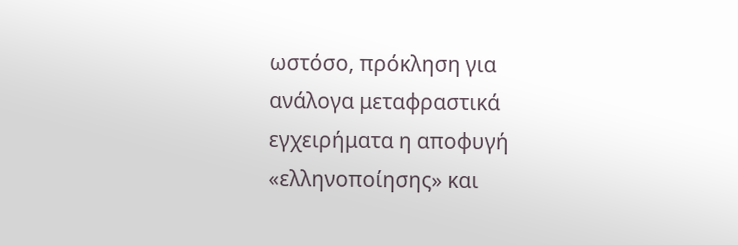ωστόσο, πρόκληση για ανάλογα μεταφραστικά εγχειρήματα η αποφυγή «ελληνοποίησης» και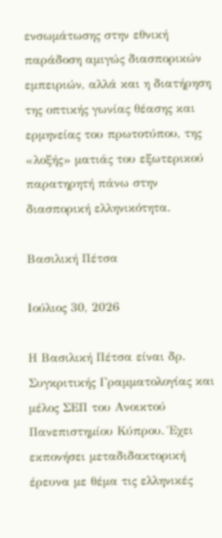ενσωμάτωσης στην εθνική παράδοση αμιγώς διασπορικών εμπειριών, αλλά και η διατήρηση της οπτικής γωνίας θέασης και ερμηνείας του πρωτοτύπου, της «λοξής» ματιάς του εξωτερικού παρατηρητή πάνω στην διασπορική ελληνικότητα.

Βασιλική Πέτσα

Ιούλιος 30, 2026

Η Βασιλική Πέτσα είναι δρ. Συγκριτικής Γραμματολογίας και μέλος ΣΕΠ του Ανοικτού Πανεπιστημίου Κύπρου. Έχει εκπονήσει μεταδιδακτορική έρευνα με θέμα τις ελληνικές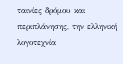ταινίες δρόμου και περιπλάνησης, την ελληνική λογοτεχνία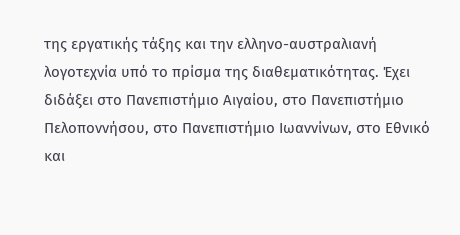της εργατικής τάξης και την ελληνο-αυστραλιανή λογοτεχνία υπό το πρίσμα της διαθεματικότητας. Έχει διδάξει στο Πανεπιστήμιο Αιγαίου, στο Πανεπιστήμιο Πελοποννήσου, στο Πανεπιστήμιο Ιωαννίνων, στο Εθνικό και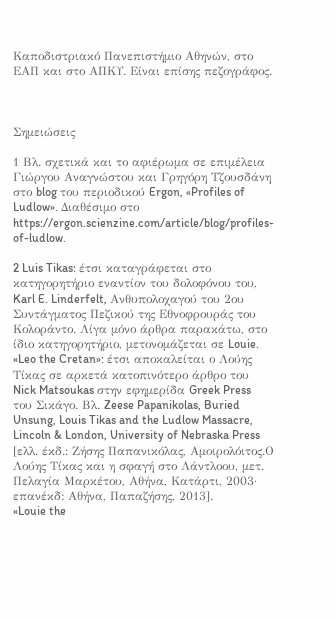Καποδιστριακό Πανεπιστήμιο Αθηνών, στο ΕΑΠ και στο ΑΠΚΥ. Είναι επίσης πεζογράφος.



Σημειώσεις

1 Βλ. σχετικά και το αφιέρωμα σε επιμέλεια Γιώργου Αναγνώστου και Γρηγόρη Τζουσδάνη στο blog του περιοδικού Ergon, «Profiles of Ludlow». Διαθέσιμο στο https://ergon.scienzine.com/article/blog/profiles-of-ludlow.

2 Luis Tikas: έτσι καταγράφεται στο κατηγορητήριο εναντίον του δολοφόνου του, Karl E. Linderfelt, Ανθυπολοχαγού του 2ου Συντάγματος Πεζικού της Εθνοφρουράς του Κολοράντο. Λίγα μόνο άρθρα παρακάτω, στο ίδιο κατηγορητήριο, μετονομάζεται σε Louie.
«Leo the Cretan»: έτσι αποκαλείται ο Λούης Τίκας σε αρκετά κατοπινότερο άρθρο του Nick Matsoukas στην εφημερίδα Greek Press του Σικάγο. Βλ. Zeese Papanikolas, Buried Unsung, Louis Tikas and the Ludlow Massacre, Lincoln & London, University of Nebraska Press [ελλ. έκδ.: Ζήσης Παπανικόλας, Αμοιρολόιτος.Ο Λούης Τίκας και η σφαγή στο Λάντλοου, μετ. Πελαγία Μαρκέτου, Αθήνα, Κατάρτι, 2003· επανέκδ: Αθήνα, Παπαζήσης, 2013].
«Louie the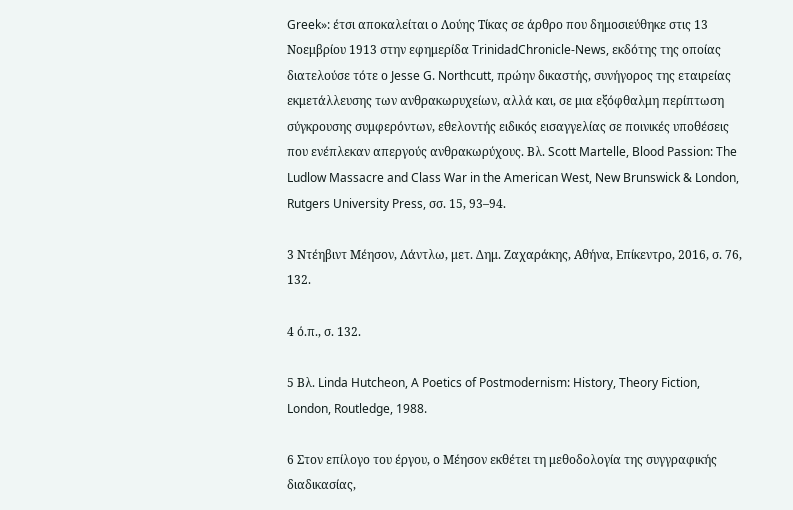Greek»: έτσι αποκαλείται ο Λούης Τίκας σε άρθρο που δημοσιεύθηκε στις 13 Νοεμβρίου 1913 στην εφημερίδα TrinidadChronicle-News, εκδότης της οποίας διατελούσε τότε ο Jesse G. Northcutt, πρώην δικαστής, συνήγορος της εταιρείας εκμετάλλευσης των ανθρακωρυχείων, αλλά και, σε μια εξόφθαλμη περίπτωση σύγκρουσης συμφερόντων, εθελοντής ειδικός εισαγγελίας σε ποινικές υποθέσεις που ενέπλεκαν απεργούς ανθρακωρύχους. Βλ. Scott Martelle, Blood Passion: The Ludlow Massacre and Class War in the American West, New Brunswick & London, Rutgers University Press, σσ. 15, 93–94.

3 Ντέηβιντ Μέησον, Λάντλω, μετ. Δημ. Ζαχαράκης, Αθήνα, Επίκεντρο, 2016, σ. 76, 132.

4 ό.π., σ. 132.

5 Βλ. Linda Hutcheon, A Poetics of Postmodernism: History, Theory Fiction, London, Routledge, 1988.

6 Στον επίλογο του έργου, ο Μέησον εκθέτει τη μεθοδολογία της συγγραφικής διαδικασίας,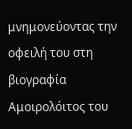μνημονεύοντας την οφειλή του στη βιογραφία Αμοιρολόιτος του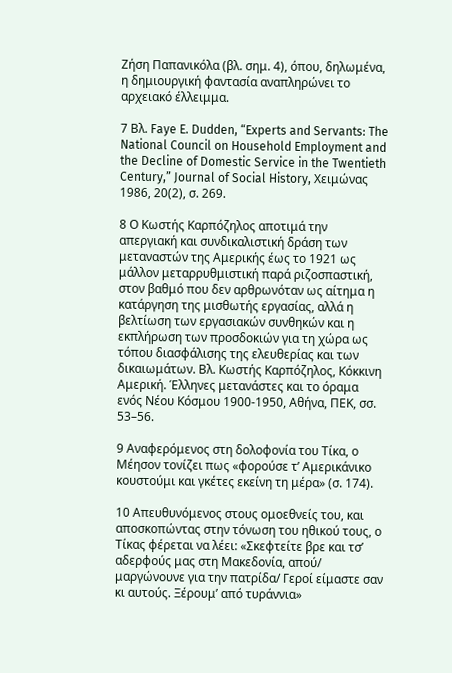Ζήση Παπανικόλα (βλ. σημ. 4), όπου, δηλωμένα, η δημιουργική φαντασία αναπληρώνει το αρχειακό έλλειμμα.

7 Βλ. Faye E. Dudden, “Experts and Servants: The National Council on Household Employment and the Decline of Domestic Service in the Twentieth Century,” Journal of Social History, Χειμώνας 1986, 20(2), σ. 269.

8 Ο Κωστής Καρπόζηλος αποτιμά την απεργιακή και συνδικαλιστική δράση των μεταναστών της Αμερικής έως το 1921 ως μάλλον μεταρρυθμιστική παρά ριζοσπαστική, στον βαθμό που δεν αρθρωνόταν ως αίτημα η κατάργηση της μισθωτής εργασίας, αλλά η βελτίωση των εργασιακών συνθηκών και η εκπλήρωση των προσδοκιών για τη χώρα ως τόπου διασφάλισης της ελευθερίας και των δικαιωμάτων. Βλ. Κωστής Καρπόζηλος, Κόκκινη Αμερική. Έλληνες μετανάστες και το όραμα ενός Νέου Κόσμου 1900-1950, Αθήνα, ΠΕΚ, σσ. 53–56.

9 Αναφερόμενος στη δολοφονία του Τίκα, ο Μέησον τονίζει πως «φορούσε τ’ Αμερικάνικο κουστούμι και γκέτες εκείνη τη μέρα» (σ. 174).

10 Απευθυνόμενος στους ομοεθνείς του, και αποσκοπώντας στην τόνωση του ηθικού τους, ο Τίκας φέρεται να λέει: «Σκεφτείτε βρε και τσ’ αδερφούς μας στη Μακεδονία, απού/ μαργώνουνε για την πατρίδα/ Γεροί είμαστε σαν κι αυτούς. Ξέρουμ’ από τυράννια»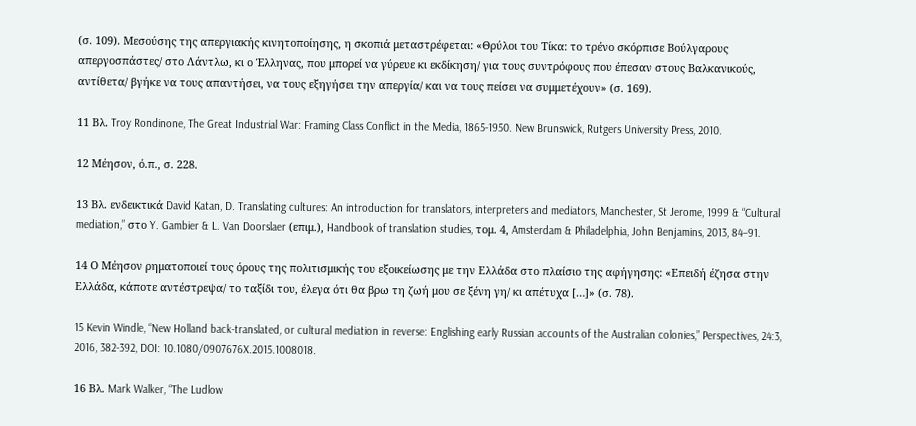(σ. 109). Μεσούσης της απεργιακής κινητοποίησης, η σκοπιά μεταστρέφεται: «Θρύλοι του Τίκα: το τρένο σκόρπισε Βούλγαρους απεργοσπάστες/ στο Λάντλω, κι ο Έλληνας, που μπορεί να γύρευε κι εκδίκηση/ για τους συντρόφους που έπεσαν στους Βαλκανικούς, αντίθετα/ βγήκε να τους απαντήσει, να τους εξηγήσει την απεργία/ και να τους πείσει να συμμετέχουν» (σ. 169).

11 Βλ. Troy Rondinone, The Great Industrial War: Framing Class Conflict in the Media, 1865-1950. New Brunswick, Rutgers University Press, 2010.

12 Μέησον, ό.π., σ. 228.

13 Βλ. ενδεικτικά David Katan, D. Translating cultures: An introduction for translators, interpreters and mediators, Manchester, St Jerome, 1999 & “Cultural mediation,” στο Y. Gambier & L. Van Doorslaer (επιμ.), Handbook of translation studies, τομ. 4, Amsterdam & Philadelphia, John Benjamins, 2013, 84–91.

14 Ο Μέησον ρηματοποιεί τους όρους της πολιτισμικής του εξοικείωσης με την Ελλάδα στο πλαίσιο της αφήγησης: «Επειδή έζησα στην Ελλάδα, κάποτε αντέστρεψα/ το ταξίδι του, έλεγα ότι θα βρω τη ζωή μου σε ξένη γη/ κι απέτυχα […]» (σ. 78).

15 Kevin Windle, “New Holland back-translated, or cultural mediation in reverse: Englishing early Russian accounts of the Australian colonies,” Perspectives, 24:3, 2016, 382-392, DOI: 10.1080/0907676X.2015.1008018.

16 Βλ. Mark Walker, “The Ludlow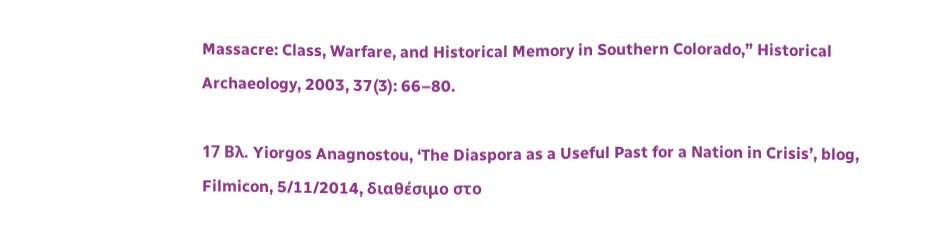Massacre: Class, Warfare, and Historical Memory in Southern Colorado,” Historical Archaeology, 2003, 37(3): 66–80.

17 Βλ. Yiorgos Anagnostou, ‘The Diaspora as a Useful Past for a Nation in Crisis’, blog, Filmicon, 5/11/2014, διαθέσιμο στο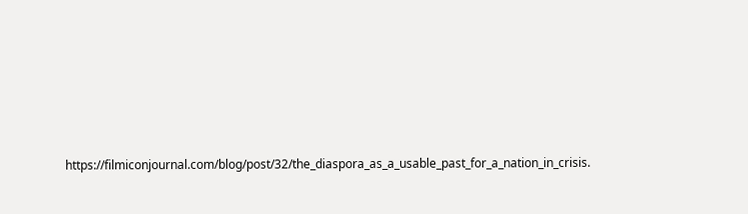https://filmiconjournal.com/blog/post/32/the_diaspora_as_a_usable_past_for_a_nation_in_crisis.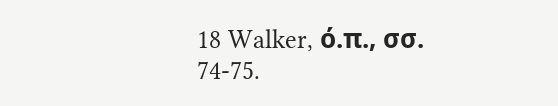18 Walker, ό.π., σσ. 74-75.